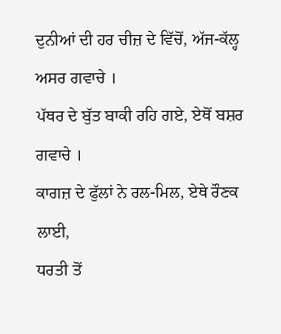ਦੁਨੀਆਂ ਦੀ ਹਰ ਚੀਜ਼ ਦੇ ਵਿੱਚੋਂ, ਅੱਜ-ਕੱਲ੍ਹ ਅਸਰ ਗਵਾਚੇ ।
ਪੱਥਰ ਦੇ ਬੁੱਤ ਬਾਕੀ ਰਹਿ ਗਏ, ਏਥੋਂ ਬਸ਼ਰ ਗਵਾਚੇ ।
ਕਾਗਜ਼ ਦੇ ਫੁੱਲਾਂ ਨੇ ਰਲ-ਮਿਲ, ਏਥੇ ਰੌਣਕ ਲਾਈ,
ਧਰਤੀ ਤੋਂ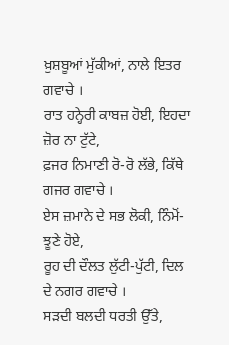ਖ਼ੁਸ਼ਬੂਆਂ ਮੁੱਕੀਆਂ, ਨਾਲੇ ਇਤਰ ਗਵਾਚੇ ।
ਰਾਤ ਹਨ੍ਹੇਰੀ ਕਾਬਜ਼ ਹੋਈ, ਇਹਦਾ ਜ਼ੋਰ ਨਾ ਟੁੱਟੇ,
ਫ਼ਜਰ ਨਿਮਾਣੀ ਰੋ-ਰੋ ਲੱਭੇ, ਕਿੱਥੇ ਗਜਰ ਗਵਾਚੇ ।
ਏਸ ਜ਼ਮਾਨੇ ਦੇ ਸਭ ਲੋਕੀ, ਨਿੰਮੋਂ-ਝੂਣੇ ਹੋਏ,
ਰੂਹ ਦੀ ਦੌਲਤ ਲੁੱਟੀ-ਪੁੱਟੀ, ਦਿਲ ਦੇ ਨਗਰ ਗਵਾਚੇ ।
ਸੜਦੀ ਬਲਦੀ ਧਰਤੀ ਉੱਤੇ,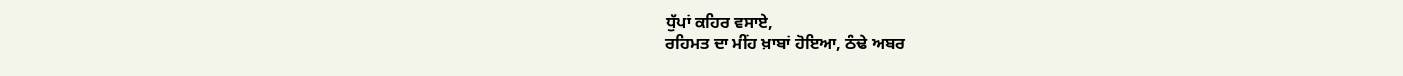ਧੁੱਪਾਂ ਕਹਿਰ ਵਸਾਏ,
ਰਹਿਮਤ ਦਾ ਮੀਂਹ ਖ਼ਾਬਾਂ ਹੋਇਆ, ਠੰਢੇ ਅਬਰ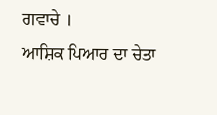ਗਵਾਚੇ ।
ਆਸ਼ਿਕ ਪਿਆਰ ਦਾ ਚੇਤਾ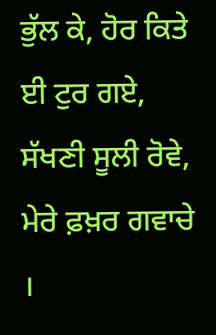ਭੁੱਲ ਕੇ, ਹੋਰ ਕਿਤੇ ਈ ਟੁਰ ਗਏ,
ਸੱਖਣੀ ਸੂਲੀ ਰੋਵੇ, ਮੇਰੇ ਫ਼ਖ਼ਰ ਗਵਾਚੇ ।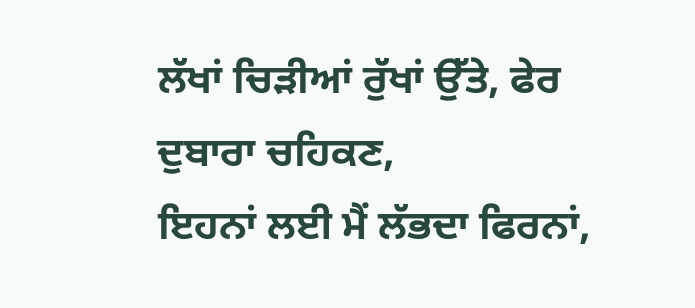ਲੱਖਾਂ ਚਿੜੀਆਂ ਰੁੱਖਾਂ ਉੱਤੇ, ਫੇਰ ਦੁਬਾਰਾ ਚਹਿਕਣ,
ਇਹਨਾਂ ਲਈ ਮੈਂ ਲੱਭਦਾ ਫਿਰਨਾਂ,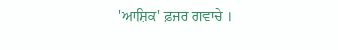'ਆਸ਼ਿਕ' ਫ਼ਜਰ ਗਵਾਚੇ ।